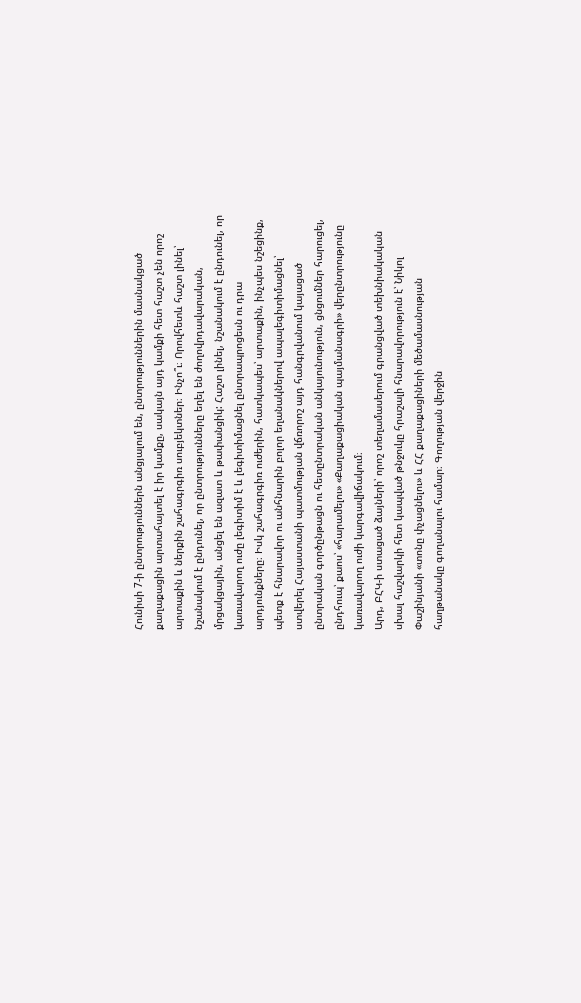Հունիսի 7-ի ընտրություններն անցյալում են, ընտրություններին մասնակցած քաղաքացին արտահայտել է իր կամքը, սակայն այդ կամքի հետ հաշտ չեն որոշ արտաքին և ներքին շահագրգիռ սուբյեկտներ։ Ինչո՞ւ։ Որովհետև հաշտ լինել՝ նշանակում է ընդունել, որ ընտրությունները եղել են ժողովրդավարական, մրցակցային, անցել են ազատ և թափանցիկ: Հաշտ լինել, նշանակում է ընդունել, որ կառավարող ուժը լեգիտիմ է և լեգիտիմացնել ընտրապրոցեսն ու դրա արդյունքները։ Իսկ շահագրգիռ ուժերին, հատկապես՝ արտաքին, ինչպես նշեցինք, պետք է հնարավոր ու անհնարին բոլոր եղանակներով ապալեգիտիմացնել՝ ստվերել Հայաստանի պատմության վճռորոշ այդ հանգրվանում կայացած ընտրական գործընթացն ու հետընտրական անկայունություն, ցնցումներ հարուցել, ընդհուպ՝ քաոս՝ «հարամելու» «Քաղաքացիական պայմանագրի» վերընտրությունը կառավարող ուժի կարգավիճակում։
Արդ, ԲՀԿ-ի ստացած ձայների՝ որոշ տեղամասերում գրանցված տեխնիակական սխալ հաշվարկի հետ կապված թնջուկը հրաշալի հնարավորություն է՝ Նիկոլ Փաշինյանի «տոնը փչացնելու» և ՀՀ քաղաքացիների մեծամասնության հաղթանակը գողանալու համար։ Գողության վերջին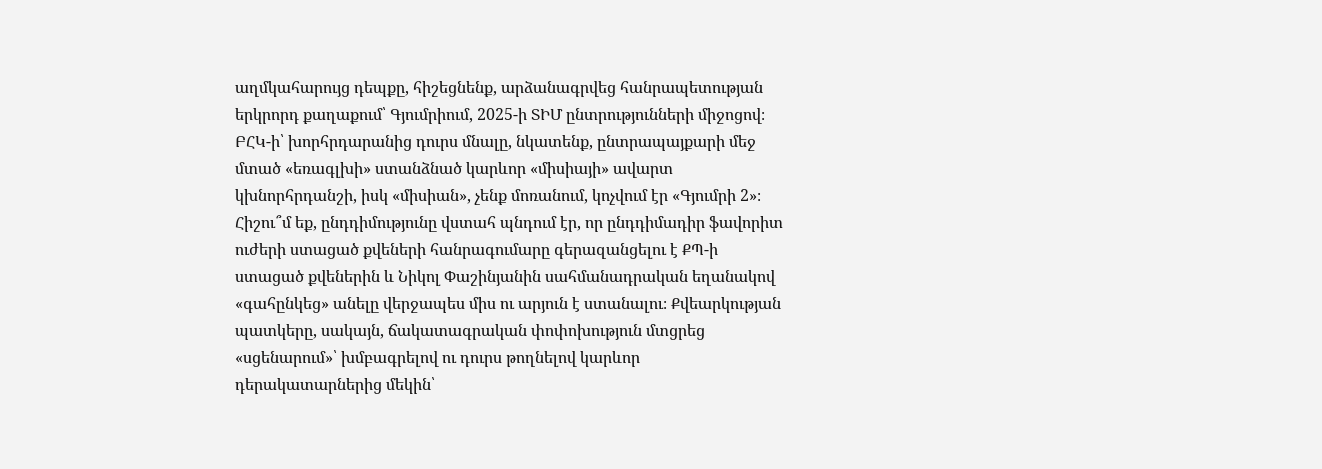աղմկահարույց դեպքը, հիշեցնենք, արձանագրվեց հանրապետության երկրորդ քաղաքում՝ Գյումրիում, 2025-ի ՏԻՄ ընտրությունների միջոցով։ ԲՀԿ-ի՝ խորհրդարանից դուրս մնալը, նկատենք, ընտրապայքարի մեջ մտած «եռագլխի» ստանձնած կարևոր «միսիայի» ավարտ կխնորհրդանշի, իսկ «միսիան», չենք մոռանում, կոչվում էր «Գյումրի 2»։ Հիշու՞մ եք, ընդդիմությունը վստահ պնդում էր, որ ընդդիմադիր ֆավորիտ ուժերի ստացած քվեների հանրագումարը գերազանցելու է ՔՊ-ի ստացած քվեներին և Նիկոլ Փաշինյանին սահմանադրական եղանակով «գահընկեց» անելը վերջապես միս ու արյուն է ստանալու։ Քվեարկության պատկերը, սակայն, ճակատագրական փոփոխություն մտցրեց «սցենարում»՝ խմբագրելով ու դուրս թողնելով կարևոր դերակատարներից մեկին՝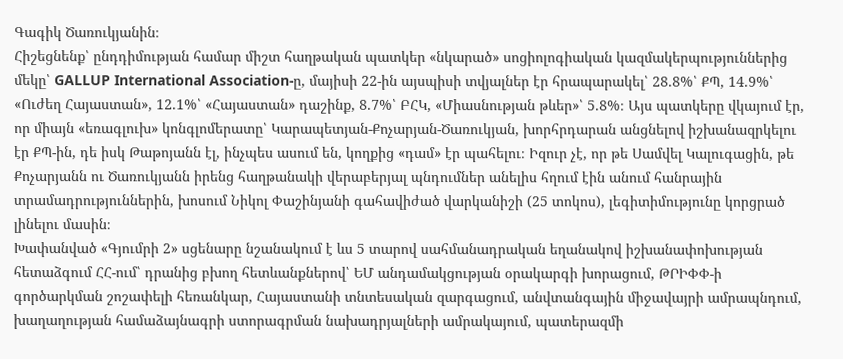Գագիկ Ծառուկյանին։
Հիշեցնենք՝ ընդդիմության համար միշտ հաղթական պատկեր «նկարած» սոցիոլոգիական կազմակերպություններից մեկը՝ GALLUP International Association-ը, մայիսի 22-ին այսպիսի տվյալներ էր հրապարակել՝ 28.8%՝ ՔՊ, 14.9%՝ «Ուժեղ Հայաստան», 12.1%՝ «Հայաստան» դաշինք, 8.7%՝ ԲՀԿ, «Միասնության թևեր»՝ 5.8%։ Այս պատկերը վկայում էր, որ միայն «եռագլուխ» կոնգլոմերատը՝ Կարապետյան-Քոչարյան-Ծառուկյան, խորհրդարան անցնելով իշխանազրկելու էր ՔՊ-ին, դե իսկ Թաթոյանն էլ, ինչպես ասում են, կողքից «դամ» էր պահելու։ Իզուր չէ, որ թե Սամվել Կալուգացին, թե Քոչարյանն ու Ծառուկյանն իրենց հաղթանակի վերաբերյալ պնդումներ անելիս հղում էին անում հանրային տրամադրություններին, խոսում Նիկոլ Փաշինյանի գահավիժած վարկանիշի (25 տոկոս), լեգիտիմությունը կորցրած լինելու մասին։
Խափանված «Գյումրի 2» սցենարը նշանակում է ևս 5 տարով սահմանադրական եղանակով իշխանափոխության հետաձգում ՀՀ-ում՝ դրանից բխող հետևանքներով՝ ԵՄ անդամակցության օրակարգի խորացում, ԹՐԻՓՓ-ի գործարկման շոշափելի հեռանկար, Հայաստանի տնտեսական զարգացում, անվտանգային միջավայրի ամրապնդում, խաղաղության համաձայնագրի ստորագրման նախադրյալների ամրակայում, պատերազմի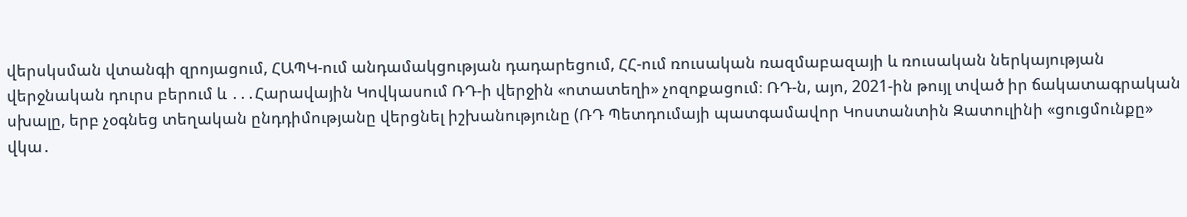վերսկսման վտանգի զրոյացում, ՀԱՊԿ-ում անդամակցության դադարեցում, ՀՀ-ում ռուսական ռազմաբազայի և ռուսական ներկայության վերջնական դուրս բերում և ․․․Հարավային Կովկասում ՌԴ-ի վերջին «ոտատեղի» չոզոքացում։ ՌԴ-ն, այո, 2021-ին թույլ տված իր ճակատագրական սխալը, երբ չօգնեց տեղական ընդդիմությանը վերցնել իշխանությունը (ՌԴ Պետդումայի պատգամավոր Կոստանտին Զատուլինի «ցուցմունքը» վկա․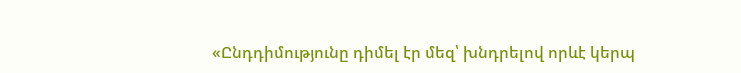«Ընդդիմությունը դիմել էր մեզ՝ խնդրելով որևէ կերպ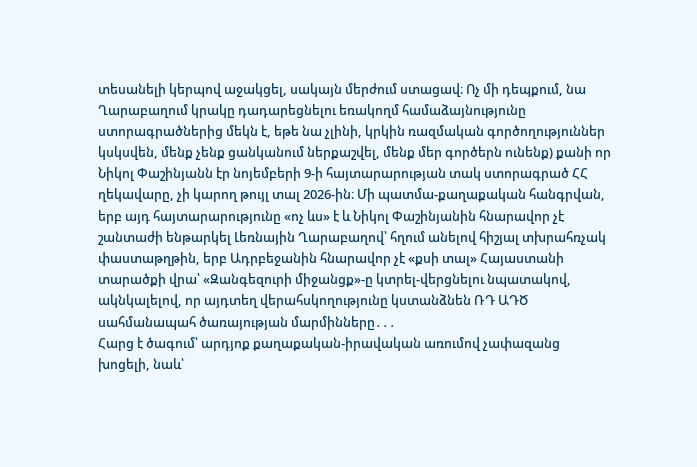տեսանելի կերպով աջակցել, սակայն մերժում ստացավ։ Ոչ մի դեպքում, նա Ղարաբաղում կրակը դադարեցնելու եռակողմ համաձայնությունը ստորագրածներից մեկն է, եթե նա չլինի, կրկին ռազմական գործողություններ կսկսվեն, մենք չենք ցանկանում ներքաշվել, մենք մեր գործերն ունենք) քանի որ Նիկոլ Փաշինյանն էր նոյեմբերի 9-ի հայտարարության տակ ստորագրած ՀՀ ղեկավարը, չի կարող թույլ տալ 2026-ին։ Մի պատմա-քաղաքական հանգրվան, երբ այդ հայտարարությունը «ոչ ևս» է և Նիկոլ Փաշինյանին հնարավոր չէ շանտաժի ենթարկել Լեռնային Ղարաբաղով՝ հղում անելով հիշյալ տխրահռչակ փաստաթղթին, երբ Ադրբեջանին հնարավոր չէ «քսի տալ» Հայաստանի տարածքի վրա՝ «Զանգեզուրի միջանցք»-ը կտրել-վերցնելու նպատակով, ակնկալելով, որ այդտեղ վերահսկողությունը կստանձնեն ՌԴ ԱԴԾ սահմանապահ ծառայության մարմինները․․․
Հարց է ծագում՝ արդյոք քաղաքական-իրավական առումով չափազանց խոցելի, նաև՝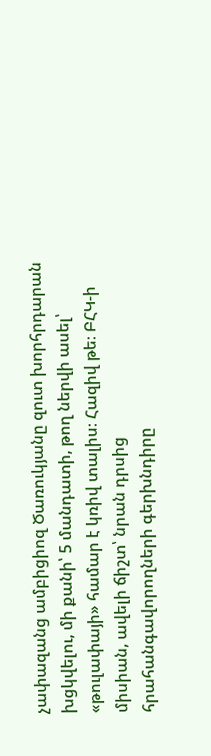չափազանց ամբիցիոզ Ծառուկյանը զուտ խորհրդարան խցկվելու, մի քանի՝ 5 մանդատի, թող ներվի ասել՝ «թուլափայի» համար է կռիվ տալիս։ Հազիվ թե։ ԲՀԿ-ի միսիան, ավելի ճիշտ՝ նրան դրսից հրահանգավորողների գերխնդիրը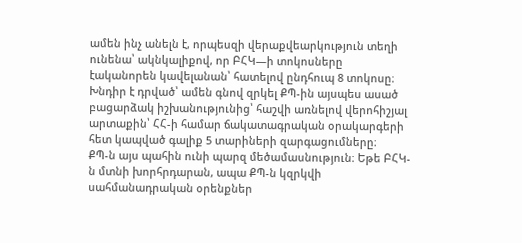ամեն ինչ անելն է, որպեսզի վերաքվեարկություն տեղի ունենա՝ ակնկալիքով, որ ԲՀԿ—ի տոկոսները էականորեն կավելանան՝ հատելով ընդհուպ 8 տոկոսը։ Խնդիր է դրված՝ ամեն գնով զրկել ՔՊ-ին այսպես ասած բացարձակ իշխանությունից՝ հաշվի առնելով վերոհիշյալ արտաքին՝ ՀՀ-ի համար ճակատագրական օրակարգերի հետ կապված գալիք 5 տարիների զարգացումները։
ՔՊ-ն այս պահին ունի պարզ մեծամասնություն։ Եթե ԲՀԿ-ն մտնի խորհրդարան, ապա ՔՊ-ն կզրկվի սահմանադրական օրենքներ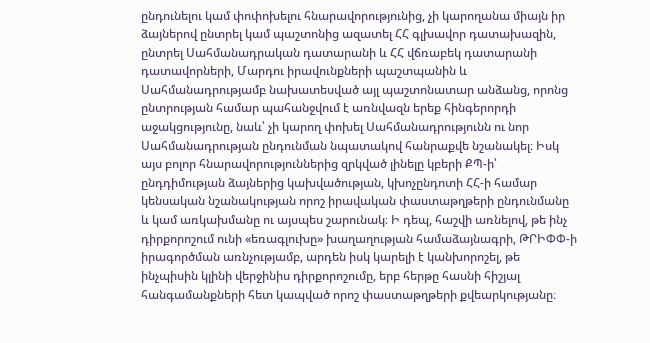ընդունելու կամ փոփոխելու հնարավորությունից, չի կարողանա միայն իր ձայներով ընտրել կամ պաշտոնից ազատել ՀՀ գլխավոր դատախազին, ընտրել Սահմանադրական դատարանի և ՀՀ վճռաբեկ դատարանի դատավորների, Մարդու իրավունքների պաշտպանին և Սահմանադրությամբ նախատեսված այլ պաշտոնատար անձանց, որոնց ընտրության համար պահանջվում է առնվազն երեք հինգերորդի աջակցությունը, նաև՝ չի կարող փոխել Սահմանադրությունն ու նոր Սահմանադրության ընդունման նպատակով հանրաքվե նշանակել։ Իսկ այս բոլոր հնարավորություններից զրկված լինելը կբերի ՔՊ-ի՝ ընդդիմության ձայներից կախվածության, կխոչընդոտի ՀՀ-ի համար կենսական նշանակության որոշ իրավական փաստաթղթերի ընդունմանը և կամ առկախմանը ու այսպես շարունակ։ Ի դեպ, հաշվի առնելով, թե ինչ դիրքորոշում ունի «եռագլուխը» խաղաղության համաձայնագրի, ԹՐԻՓՓ-ի իրագործման առնչությամբ, արդեն իսկ կարելի է կանխորոշել, թե ինչպիսին կլինի վերջինիս դիրքորոշումը, երբ հերթը հասնի հիշյալ հանգամանքների հետ կապված որոշ փաստաթղթերի քվեարկությանը։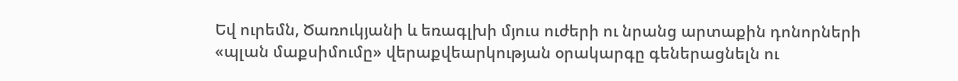Եվ ուրեմն, Ծառուկյանի և եռագլխի մյուս ուժերի ու նրանց արտաքին դոնորների «պլան մաքսիմումը» վերաքվեարկության օրակարգը գեներացնելն ու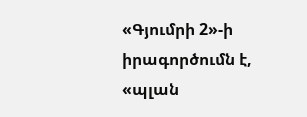«Գյումրի 2»-ի իրագործումն է, «պլան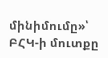մինիմումը»՝ ԲՀԿ-ի մուտքը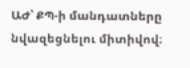ԱԺ՝ ՔՊ-ի մանդատները նվազեցնելու միտիվով։